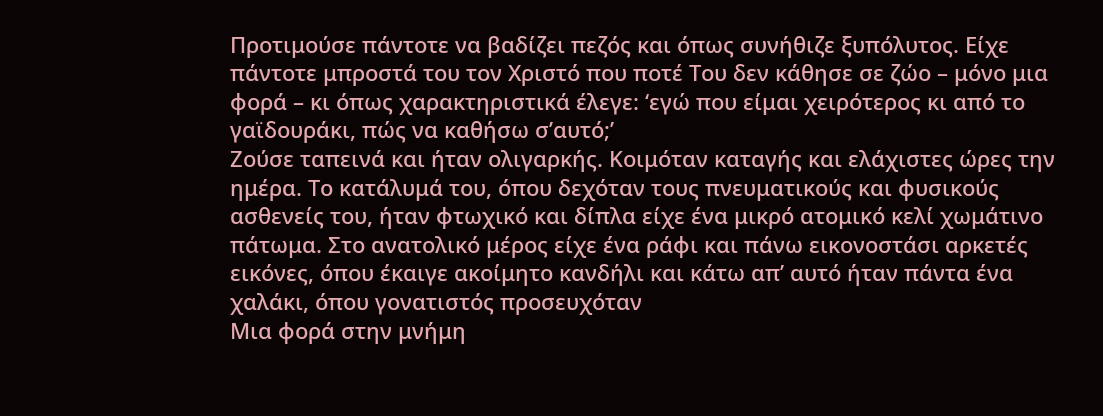Προτιμούσε πάντοτε να βαδίζει πεζός και όπως συνήθιζε ξυπόλυτος. Είχε πάντοτε μπροστά του τον Χριστό που ποτέ Του δεν κάθησε σε ζώο – μόνο μια φορά – κι όπως χαρακτηριστικά έλεγε: ‘εγώ που είμαι χειρότερος κι από το γαϊδουράκι, πώς να καθήσω σ’αυτό;’
Ζούσε ταπεινά και ήταν ολιγαρκής. Κοιμόταν καταγής και ελάχιστες ώρες την ημέρα. Το κατάλυμά του, όπου δεχόταν τους πνευματικούς και φυσικούς ασθενείς του, ήταν φτωχικό και δίπλα είχε ένα μικρό ατομικό κελί χωμάτινο πάτωμα. Στο ανατολικό μέρος είχε ένα ράφι και πάνω εικονοστάσι αρκετές εικόνες, όπου έκαιγε ακοίμητο κανδήλι και κάτω απ’ αυτό ήταν πάντα ένα χαλάκι, όπου γονατιστός προσευχόταν
Μια φορά στην μνήμη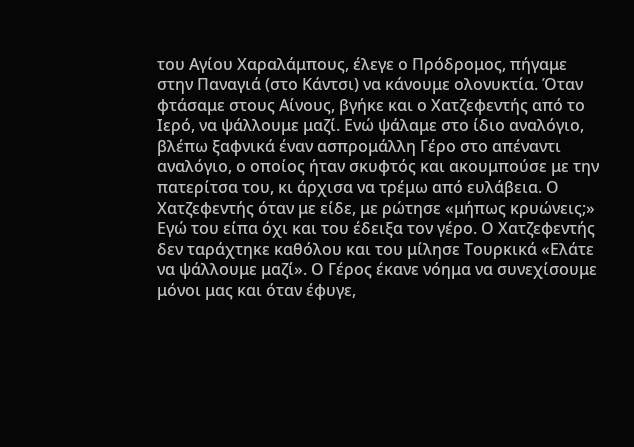του Αγίου Χαραλάμπους, έλεγε ο Πρόδρομος, πήγαμε στην Παναγιά (στο Κάντσι) να κάνουμε ολονυκτία. Όταν φτάσαμε στους Αίνους, βγήκε και ο Χατζεφεντής από το Ιερό, να ψάλλουμε μαζί. Ενώ ψάλαμε στο ίδιο αναλόγιο, βλέπω ξαφνικά έναν ασπρομάλλη Γέρο στο απέναντι αναλόγιο, ο οποίος ήταν σκυφτός και ακουμπούσε με την πατερίτσα του, κι άρχισα να τρέμω από ευλάβεια. Ο Χατζεφεντής όταν με είδε, με ρώτησε «μήπως κρυώνεις;» Εγώ του είπα όχι και του έδειξα τον γέρο. Ο Χατζεφεντής δεν ταράχτηκε καθόλου και του μίλησε Τουρκικά «Ελάτε να ψάλλουμε μαζί». Ο Γέρος έκανε νόημα να συνεχίσουμε μόνοι μας και όταν έφυγε,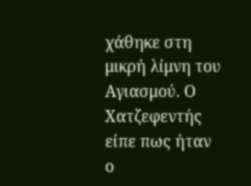χάθηκε στη μικρή λίμνη του Αγιασμού. Ο Χατζεφεντής είπε πως ήταν ο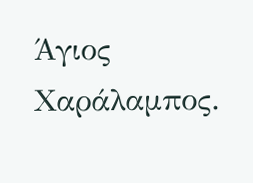Άγιος Χαράλαμπος.